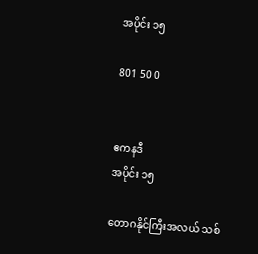အပိုင်း ၁၅

801 50 0


ဧကနဒီ
အပိုင်း ၁၅

တောဂနိုင်ကြီးအလယ် သစ်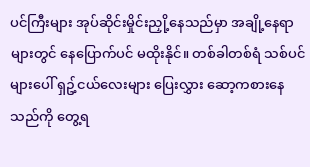ပင်ကြီးများ အုပ်ဆိုင်းမှိုင်းညှို့နေသည်မှာ အချို့နေရာများတွင် နေပြောက်ပင် မထိုးနိုင်။ တစ်ခါတစ်ရံ သစ်ပင်များပေါ် ရှဥ့်ငယ်လေးများ ပြေးလွှား ဆော့ကစားနေသည်ကို တွေ့ရ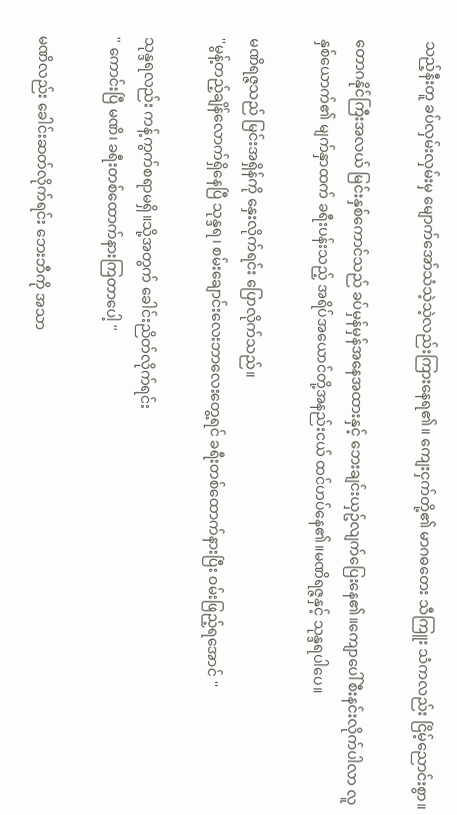သည့်နီးတူ ခပ်လှမ်းလှမ်းမှ မျောက်အော်သံသဲ့သဲ့လည်းကြားနေရ၏။ ကျေးငှက်တို့၏ မာဂဓတေး သီကြူး သံကလည်း ငြိမ့်ညောင်းစွာ။

တောဂနိုင်ကြီးအလယ် မြင်းနှစ်ကောင်သည် ခပ်မှန်မှန်အနေအထားနှင့် ဘေးချင်းယှဥ်လျက်ပြေးနေ၏။ကျောပေါ်စီးနင်းလိုက်ပါလာ လူနှစ်ယောက်၏ မျက်နှာထက် ခရီးပန်းသည့် အရိပ်အယောင်တို့အနည်းငယ် ထင်ဟပ်နေ၏။မဏိရဇ္ဇနှင့် သုန္ဒရပါပေ။

မဏိရဇ္ဇသည် မြင်းအရှိန်ကို နှေးလိုက်ရင်း ပြောလိုက်သည်။
''မွန့်တည့်ချိန်လောက်ရှိနေပြီ သုန္ဒရ၊ စမ်းချောင်းလေးဘာလေးတွေ့ရင် ခရီးတစ်ထောက်နားပြီး ဝမ်းဖြည့်ရအောင် ''

သုန္ဒရလည်း ကန့်ကွက်စရာမရှိ။သို့အတွက် ခေါင်းညိတ်လိုက်ရင်း
'' ကောင်းပြီ မဏိ၊ ခရီးတစ်ထောက်နားကြတာပေါ့ ''

မဏိလည်း ခေါင်းဆတ်လိုက်ရင်း ဘေးဘီကို အသာ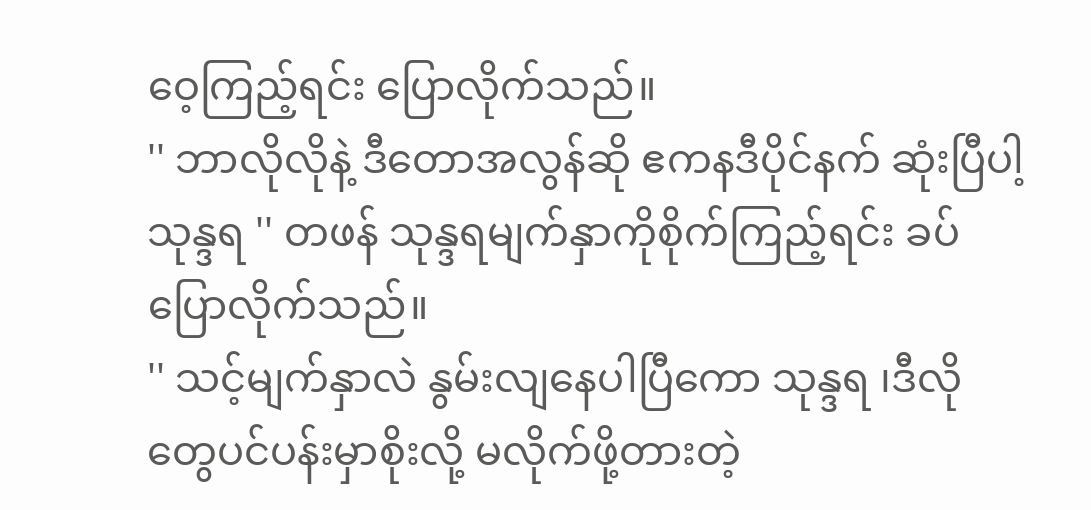ဝေ့ကြည့်ရင်း ပြောလိုက်သည်။
'' ဘာလိုလိုနဲ့ ဒီတောအလွန်ဆို ဧကနဒီပိုင်နက် ဆုံးပြီပါ့ သုန္ဒရ '' တဖန် သုန္ဒရမျက်နှာကိုစိုက်ကြည့်ရင်း ခပ်ပြောလိုက်သည်။
'' သင့်မျက်နှာလဲ နွမ်းလျနေပါပြီကော သုန္ဒရ ၊ဒီလိုတွေပင်ပန်းမှာစိုးလို့ မလိုက်ဖို့တားတဲ့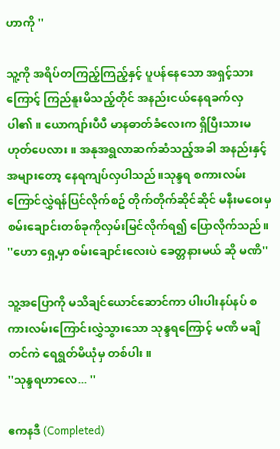ဟာကို ''

သူ့ကို အရိပ်တကြည့်ကြည့်နှင့် ပူပန်နေသော အရှင့်သားကြောင့် ကြည်နူးမိသည့်တိုင် အနည်းငယ်နေရခက်လှပါ၏။ ယောကျာ်းပီပီ မာနဓာတ်ခံလေးက ရှိပြီးသားမဟုတ်ပေလား။ အနုအရွလာဆက်ဆံသည့်အခါ အနည်းနှင့်အများတော့ နေရကျပ်လှပါသည်။သုန္ဒရ စကားလမ်းကြောင်လွှဲရန်ပြင်လိုက်စဥ် တိုက်တိုက်ဆိုင်ဆိုင် မနီးမဝေးမှ စမ်းချောင်းတစ်ခုကိုလှမ်းမြင်လိုက်ရ၍ ပြောလိုက်သည်။
''ဟော ရှေ့မှာ စမ်းချောင်းလေးပဲ ခေတ္တနားမယ် ဆို မဏိ''

သူ့အပြောကို မသိချင်ယောင်ဆောင်ကာ ပါးပါးနပ်နပ် စကားလမ်းကြောင်းလွှဲသွားသော သုန္ဒရကြောင့် မဏိ မချိတင်ကဲ ရေရွတ်မိယုံမှ တစ်ပါး။
''သုန္ဒရဟာလေ... ''

ဧကနဒီ (Completed)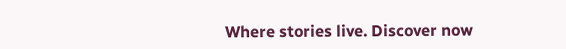Where stories live. Discover now